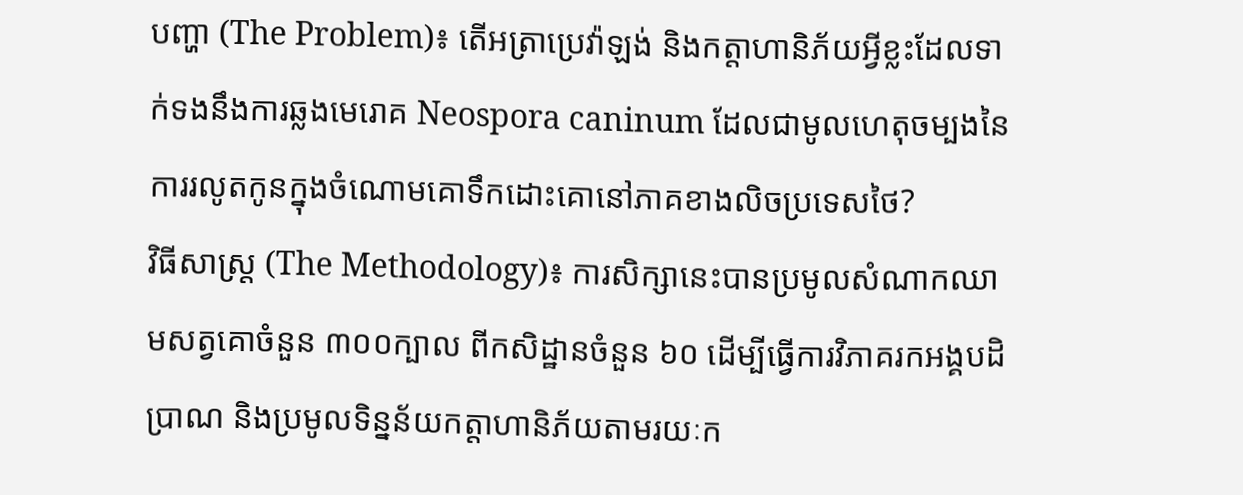បញ្ហា (The Problem)៖ តើអត្រាប្រេវ៉ាឡង់ និងកត្តាហានិភ័យអ្វីខ្លះដែលទាក់ទងនឹងការឆ្លងមេរោគ Neospora caninum ដែលជាមូលហេតុចម្បងនៃការរលូតកូនក្នុងចំណោមគោទឹកដោះគោនៅភាគខាងលិចប្រទេសថៃ?
វិធីសាស្ត្រ (The Methodology)៖ ការសិក្សានេះបានប្រមូលសំណាកឈាមសត្វគោចំនួន ៣០០ក្បាល ពីកសិដ្ឋានចំនួន ៦០ ដើម្បីធ្វើការវិភាគរកអង្គបដិប្រាណ និងប្រមូលទិន្នន័យកត្តាហានិភ័យតាមរយៈក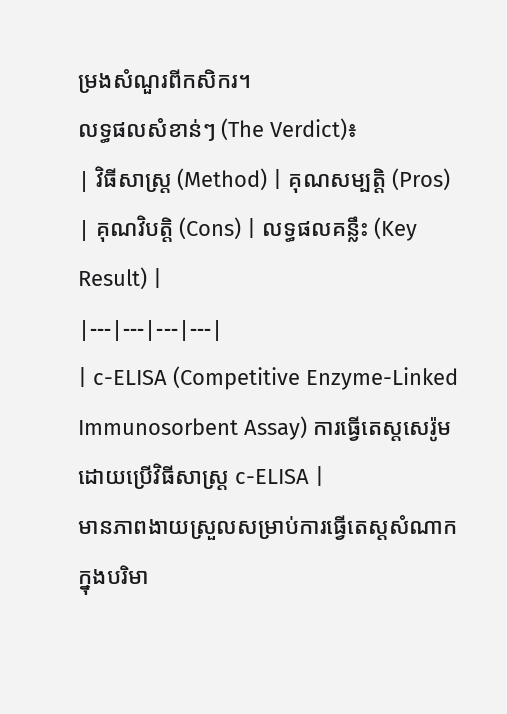ម្រងសំណួរពីកសិករ។
លទ្ធផលសំខាន់ៗ (The Verdict)៖
| វិធីសាស្ត្រ (Method) | គុណសម្បត្តិ (Pros) | គុណវិបត្តិ (Cons) | លទ្ធផលគន្លឹះ (Key Result) |
|---|---|---|---|
| c-ELISA (Competitive Enzyme-Linked Immunosorbent Assay) ការធ្វើតេស្តសេរ៉ូមដោយប្រើវិធីសាស្ត្រ c-ELISA |
មានភាពងាយស្រួលសម្រាប់ការធ្វើតេស្តសំណាកក្នុងបរិមា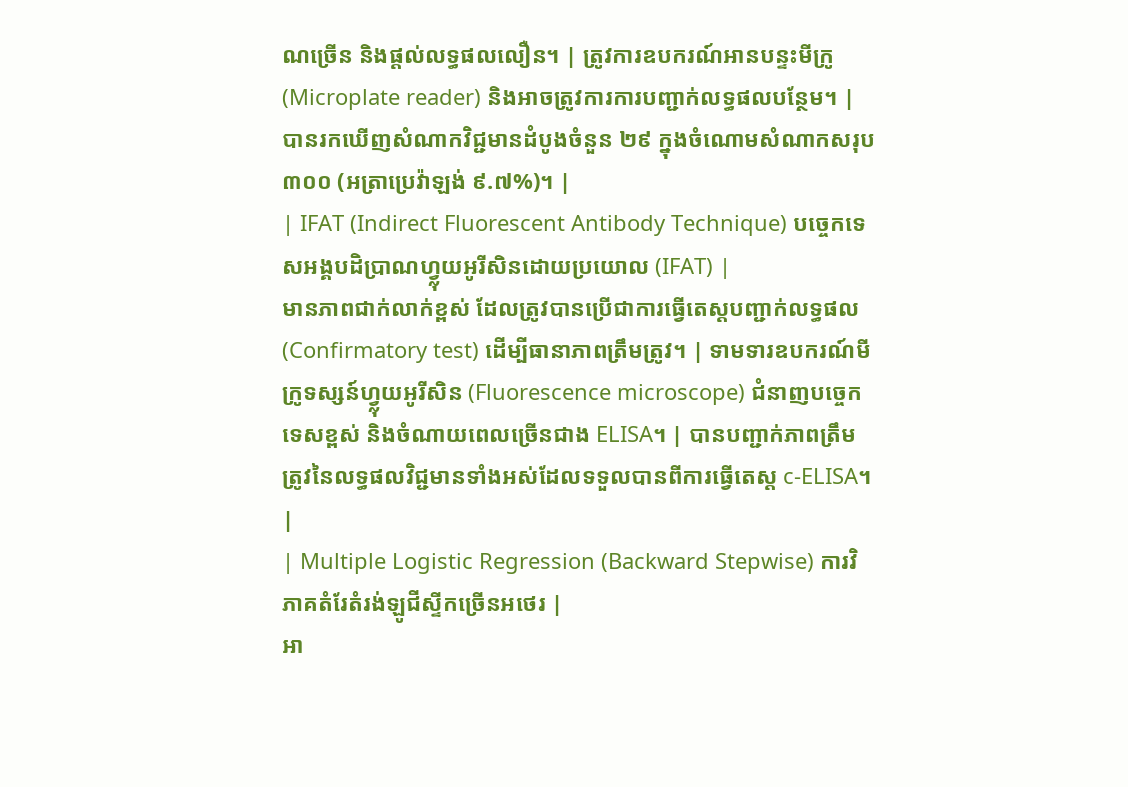ណច្រើន និងផ្តល់លទ្ធផលលឿន។ | ត្រូវការឧបករណ៍អានបន្ទះមីក្រូ (Microplate reader) និងអាចត្រូវការការបញ្ជាក់លទ្ធផលបន្ថែម។ | បានរកឃើញសំណាកវិជ្ជមានដំបូងចំនួន ២៩ ក្នុងចំណោមសំណាកសរុប ៣០០ (អត្រាប្រេវ៉ាឡង់ ៩.៧%)។ |
| IFAT (Indirect Fluorescent Antibody Technique) បច្ចេកទេសអង្គបដិប្រាណហ្វ្លុយអូរីសិនដោយប្រយោល (IFAT) |
មានភាពជាក់លាក់ខ្ពស់ ដែលត្រូវបានប្រើជាការធ្វើតេស្តបញ្ជាក់លទ្ធផល (Confirmatory test) ដើម្បីធានាភាពត្រឹមត្រូវ។ | ទាមទារឧបករណ៍មីក្រូទស្សន៍ហ្វ្លុយអូរីសិន (Fluorescence microscope) ជំនាញបច្ចេកទេសខ្ពស់ និងចំណាយពេលច្រើនជាង ELISA។ | បានបញ្ជាក់ភាពត្រឹមត្រូវនៃលទ្ធផលវិជ្ជមានទាំងអស់ដែលទទួលបានពីការធ្វើតេស្ត c-ELISA។ |
| Multiple Logistic Regression (Backward Stepwise) ការវិភាគតំរែតំរង់ឡូជីស្ទីកច្រើនអថេរ |
អា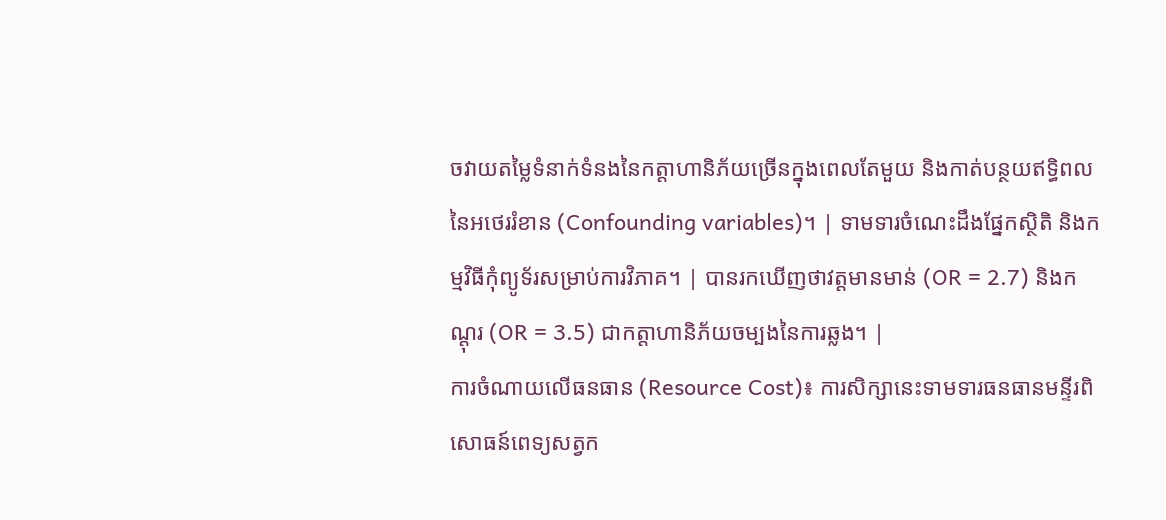ចវាយតម្លៃទំនាក់ទំនងនៃកត្តាហានិភ័យច្រើនក្នុងពេលតែមួយ និងកាត់បន្ថយឥទ្ធិពលនៃអថេររំខាន (Confounding variables)។ | ទាមទារចំណេះដឹងផ្នែកស្ថិតិ និងកម្មវិធីកុំព្យូទ័រសម្រាប់ការវិភាគ។ | បានរកឃើញថាវត្តមានមាន់ (OR = 2.7) និងកណ្តុរ (OR = 3.5) ជាកត្តាហានិភ័យចម្បងនៃការឆ្លង។ |
ការចំណាយលើធនធាន (Resource Cost)៖ ការសិក្សានេះទាមទារធនធានមន្ទីរពិសោធន៍ពេទ្យសត្វក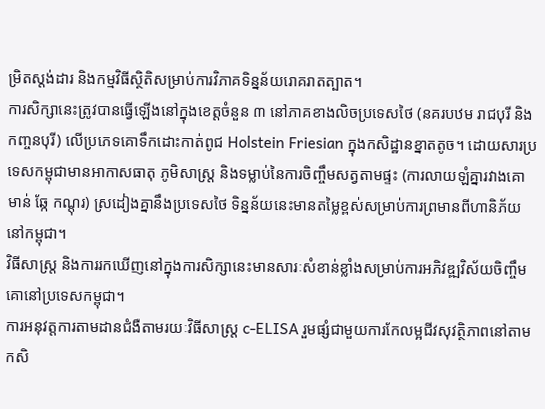ម្រិតស្តង់ដារ និងកម្មវិធីស្ថិតិសម្រាប់ការវិភាគទិន្នន័យរោគរាតត្បាត។
ការសិក្សានេះត្រូវបានធ្វើឡើងនៅក្នុងខេត្តចំនួន ៣ នៅភាគខាងលិចប្រទេសថៃ (នគរបឋម រាជបុរី និងកញ្ចនបុរី) លើប្រភេទគោទឹកដោះកាត់ពូជ Holstein Friesian ក្នុងកសិដ្ឋានខ្នាតតូច។ ដោយសារប្រទេសកម្ពុជាមានអាកាសធាតុ ភូមិសាស្ត្រ និងទម្លាប់នៃការចិញ្ចឹមសត្វតាមផ្ទះ (ការលាយឡំគ្នារវាងគោ មាន់ ឆ្កែ កណ្តុរ) ស្រដៀងគ្នានឹងប្រទេសថៃ ទិន្នន័យនេះមានតម្លៃខ្ពស់សម្រាប់ការព្រមានពីហានិភ័យនៅកម្ពុជា។
វិធីសាស្ត្រ និងការរកឃើញនៅក្នុងការសិក្សានេះមានសារៈសំខាន់ខ្លាំងសម្រាប់ការអភិវឌ្ឍវិស័យចិញ្ចឹមគោនៅប្រទេសកម្ពុជា។
ការអនុវត្តការតាមដានជំងឺតាមរយៈវិធីសាស្ត្រ c-ELISA រួមផ្សំជាមួយការកែលម្អជីវសុវត្ថិភាពនៅតាមកសិ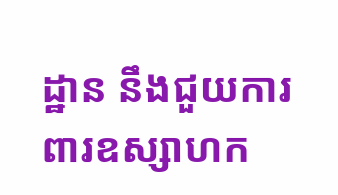ដ្ឋាន នឹងជួយការពារឧស្សាហក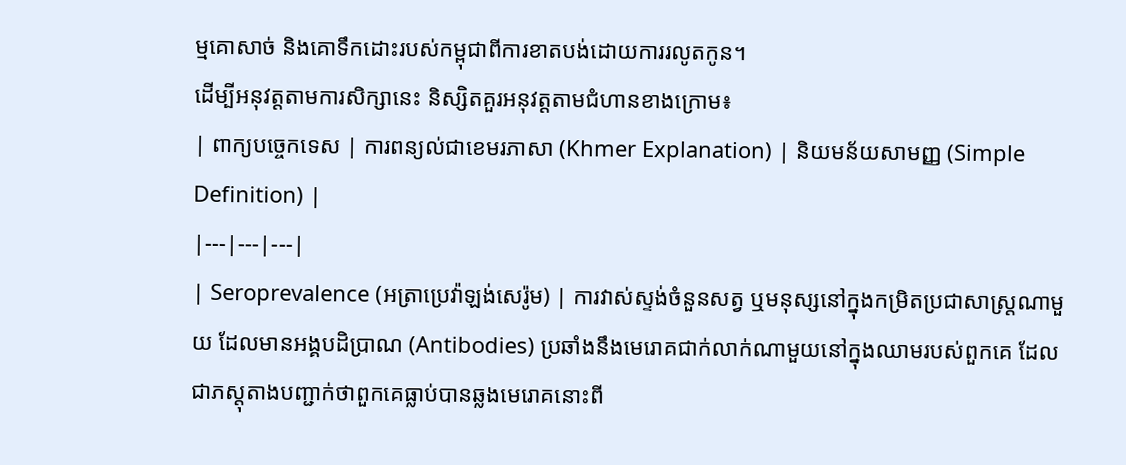ម្មគោសាច់ និងគោទឹកដោះរបស់កម្ពុជាពីការខាតបង់ដោយការរលូតកូន។
ដើម្បីអនុវត្តតាមការសិក្សានេះ និស្សិតគួរអនុវត្តតាមជំហានខាងក្រោម៖
| ពាក្យបច្ចេកទេស | ការពន្យល់ជាខេមរភាសា (Khmer Explanation) | និយមន័យសាមញ្ញ (Simple Definition) |
|---|---|---|
| Seroprevalence (អត្រាប្រេវ៉ាឡង់សេរ៉ូម) | ការវាស់ស្ទង់ចំនួនសត្វ ឬមនុស្សនៅក្នុងកម្រិតប្រជាសាស្ត្រណាមួយ ដែលមានអង្គបដិប្រាណ (Antibodies) ប្រឆាំងនឹងមេរោគជាក់លាក់ណាមួយនៅក្នុងឈាមរបស់ពួកគេ ដែលជាភស្តុតាងបញ្ជាក់ថាពួកគេធ្លាប់បានឆ្លងមេរោគនោះពី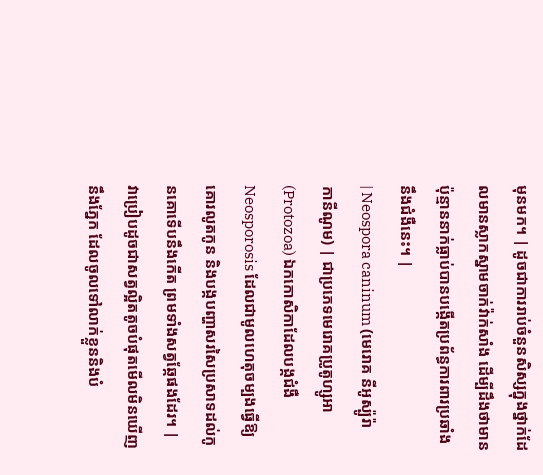មុនមក។ | ដូចជាការរាប់ចំនួនសិស្សក្នុងថ្នាក់ដែលមានស្លាកស្នាមចាក់វ៉ាក់សាំង ដើម្បីដឹងថាមានប៉ុន្មាននាក់ធ្លាប់បានបង្កើតប្រព័ន្ធការពារប្រឆាំងនឹងជំងឺនេះ។ |
| Neospora caninum (មេរោគ នីអូស្ប៉ូរ៉ា កានីណូម) | ជាប្រភេទមេរោគប្រូតូហ្សូអា (Protozoa) ឯកកោសិកាដែលបង្កជំងឺ Neosporosis ដែលជាមូលហេតុចម្បងធ្វើឱ្យគោរលូតកូន និងបង្កបញ្ហាសរសៃប្រសាទដល់កូនគោទើបនឹងកើត ព្រមទាំងសត្វឆ្កែផងដែរ។ | វាប្រៀបដូចជាសត្វល្អិតតូចបំផុតមើលមិនឃើញនឹងភ្នែក ដែលចូលទៅលាក់ខ្លួននិងបំ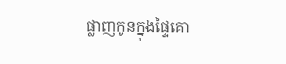ផ្លាញកូនក្នុងផ្ទៃគោ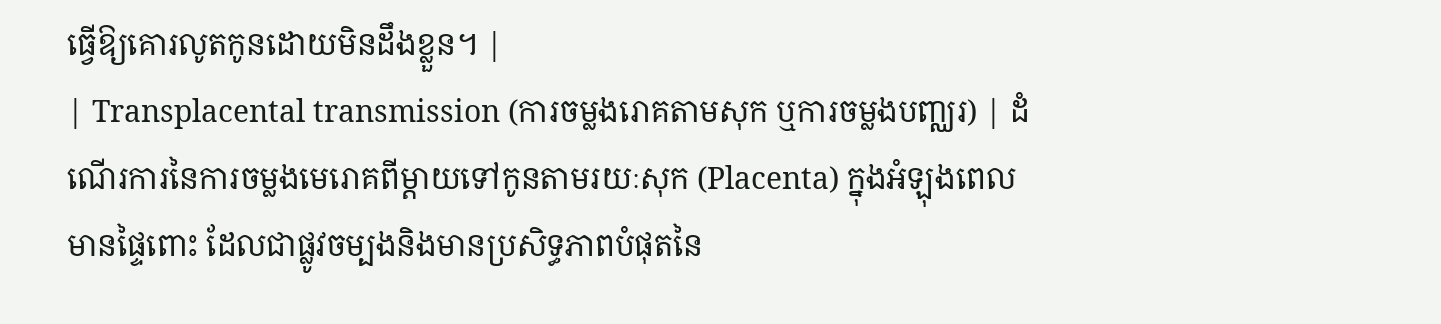ធ្វើឱ្យគោរលូតកូនដោយមិនដឹងខ្លួន។ |
| Transplacental transmission (ការចម្លងរោគតាមសុក ឬការចម្លងបញ្ឈរ) | ដំណើរការនៃការចម្លងមេរោគពីម្តាយទៅកូនតាមរយៈសុក (Placenta) ក្នុងអំឡុងពេលមានផ្ទៃពោះ ដែលជាផ្លូវចម្បងនិងមានប្រសិទ្ធភាពបំផុតនៃ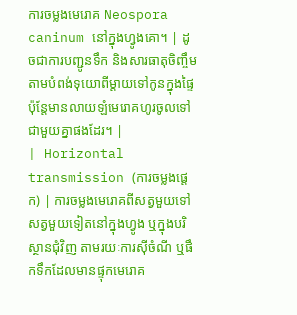ការចម្លងមេរោគ Neospora caninum នៅក្នុងហ្វូងគោ។ | ដូចជាការបញ្ជូនទឹក និងសារធាតុចិញ្ចឹមតាមបំពង់ទុយោពីម្តាយទៅកូនក្នុងផ្ទៃ ប៉ុន្តែមានលាយឡំមេរោគហូរចូលទៅជាមួយគ្នាផងដែរ។ |
| Horizontal transmission (ការចម្លងផ្តេក) | ការចម្លងមេរោគពីសត្វមួយទៅសត្វមួយទៀតនៅក្នុងហ្វូង ឬក្នុងបរិស្ថានជុំវិញ តាមរយៈការស៊ីចំណី ឬផឹកទឹកដែលមានផ្ទុកមេរោគ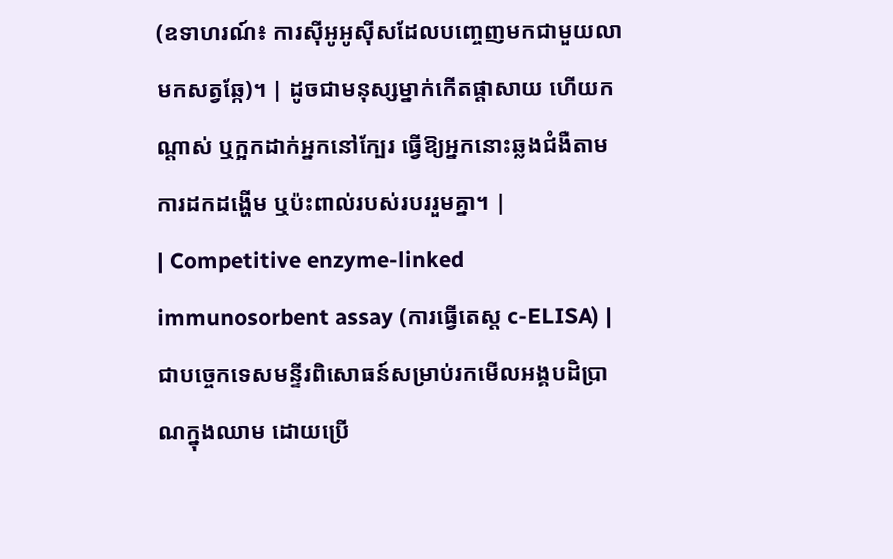(ឧទាហរណ៍៖ ការស៊ីអូអូស៊ីសដែលបញ្ចេញមកជាមួយលាមកសត្វឆ្កែ)។ | ដូចជាមនុស្សម្នាក់កើតផ្តាសាយ ហើយកណ្តាស់ ឬក្អកដាក់អ្នកនៅក្បែរ ធ្វើឱ្យអ្នកនោះឆ្លងជំងឺតាមការដកដង្ហើម ឬប៉ះពាល់របស់របររួមគ្នា។ |
| Competitive enzyme-linked immunosorbent assay (ការធ្វើតេស្ត c-ELISA) | ជាបច្ចេកទេសមន្ទីរពិសោធន៍សម្រាប់រកមើលអង្គបដិប្រាណក្នុងឈាម ដោយប្រើ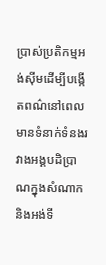ប្រាស់ប្រតិកម្មអង់ស៊ីមដើម្បីបង្កើតពណ៌នៅពេលមានទំនាក់ទំនងរវាងអង្គបដិប្រាណក្នុងសំណាក និងអង់ទី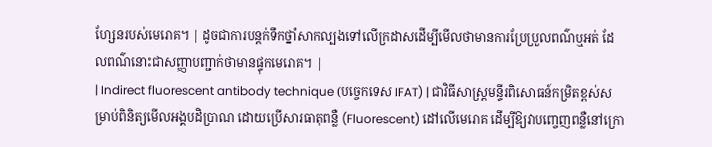ហ្សែនរបស់មេរោគ។ | ដូចជាការបន្តក់ទឹកថ្នាំសាកល្បងទៅលើក្រដាសដើម្បីមើលថាមានការប្រែប្រួលពណ៌ឬអត់ ដែលពណ៌នោះជាសញ្ញាបញ្ជាក់ថាមានផ្ទុកមេរោគ។ |
| Indirect fluorescent antibody technique (បច្ចេកទេស IFAT) | ជាវិធីសាស្ត្រមន្ទីរពិសោធន៍កម្រិតខ្ពស់សម្រាប់ពិនិត្យមើលអង្គបដិប្រាណ ដោយប្រើសារធាតុពន្លឺ (Fluorescent) ដៅលើមេរោគ ដើម្បីឱ្យវាបញ្ចេញពន្លឺនៅក្រោ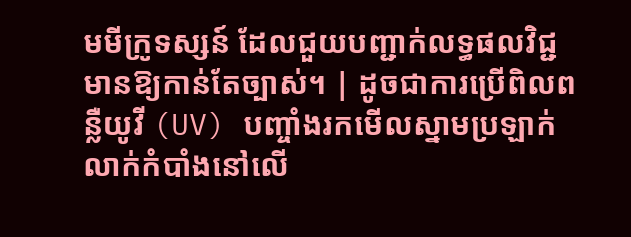មមីក្រូទស្សន៍ ដែលជួយបញ្ជាក់លទ្ធផលវិជ្ជមានឱ្យកាន់តែច្បាស់។ | ដូចជាការប្រើពិលពន្លឺយូវី (UV) បញ្ចាំងរកមើលស្នាមប្រឡាក់លាក់កំបាំងនៅលើ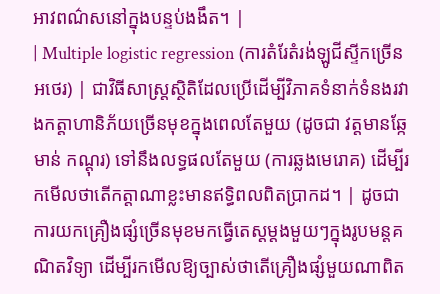អាវពណ៌សនៅក្នុងបន្ទប់ងងឹត។ |
| Multiple logistic regression (ការតំរែតំរង់ឡូជីស្ទីកច្រើនអថេរ) | ជាវិធីសាស្ត្រស្ថិតិដែលប្រើដើម្បីវិភាគទំនាក់ទំនងរវាងកត្តាហានិភ័យច្រើនមុខក្នុងពេលតែមួយ (ដូចជា វត្តមានឆ្កែ មាន់ កណ្តុរ) ទៅនឹងលទ្ធផលតែមួយ (ការឆ្លងមេរោគ) ដើម្បីរកមើលថាតើកត្តាណាខ្លះមានឥទ្ធិពលពិតប្រាកដ។ | ដូចជាការយកគ្រឿងផ្សំច្រើនមុខមកធ្វើតេស្តម្តងមួយៗក្នុងរូបមន្តគណិតវិទ្យា ដើម្បីរកមើលឱ្យច្បាស់ថាតើគ្រឿងផ្សំមួយណាពិត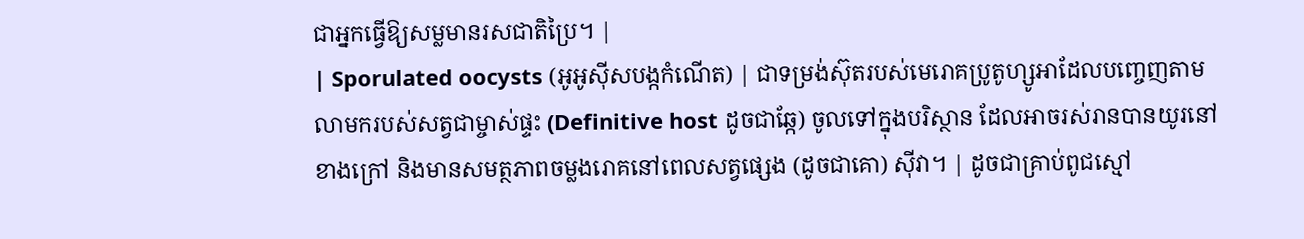ជាអ្នកធ្វើឱ្យសម្លមានរសជាតិប្រៃ។ |
| Sporulated oocysts (អូអូស៊ីសបង្កកំណើត) | ជាទម្រង់ស៊ុតរបស់មេរោគប្រូតូហ្សូអាដែលបញ្ចេញតាមលាមករបស់សត្វជាម្ចាស់ផ្ទះ (Definitive host ដូចជាឆ្កែ) ចូលទៅក្នុងបរិស្ថាន ដែលអាចរស់រានបានយូរនៅខាងក្រៅ និងមានសមត្ថភាពចម្លងរោគនៅពេលសត្វផ្សេង (ដូចជាគោ) ស៊ីវា។ | ដូចជាគ្រាប់ពូជស្មៅ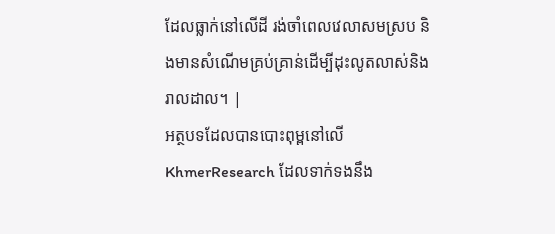ដែលធ្លាក់នៅលើដី រង់ចាំពេលវេលាសមស្រប និងមានសំណើមគ្រប់គ្រាន់ដើម្បីដុះលូតលាស់និងរាលដាល។ |
អត្ថបទដែលបានបោះពុម្ពនៅលើ KhmerResearch ដែលទាក់ទងនឹង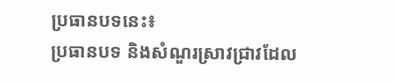ប្រធានបទនេះ៖
ប្រធានបទ និងសំណួរស្រាវជ្រាវដែល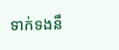ទាក់ទងនឹ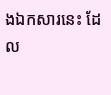ងឯកសារនេះ ដែល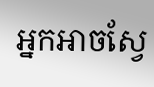អ្នកអាចស្វែ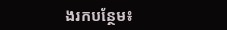ងរកបន្ថែម៖